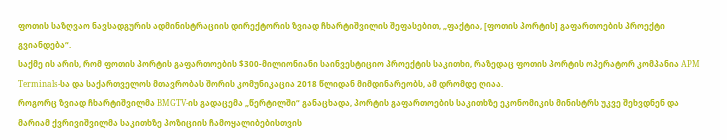ფოთის საზღვაო ნავსადგურის ადმინისტრაციის დირექტორის ზვიად ჩხარტიშვილის შეფასებით, „ფაქტია, [ფოთის პორტის] გაფართოების პროექტი გვიანდება“.
საქმე ის არის, რომ ფოთის პორტის გაფართოების $300-მილიონიანი საინვესტიციო პროექტის საკითხი, რაზედაც ფოთის პორტის ოპერატორ კომპანია APM Terminals-სა და საქართველოს მთავრობას შორის კომუნიკაცია 2018 წლიდან მიმდინარეობს, ამ დრომდე ღიაა.
როგორც ზვიად ჩხარტიშვილმა BMGTV-ის გადაცემა „წერტილში“ განაცხადა, პორტის გაფართოების საკითხზე ეკონომიკის მინისტრს უკვე შეხვდნენ და მარიამ ქვრივიშვილმა საკითხზე პოზიციის ჩამოყალიბებისთვის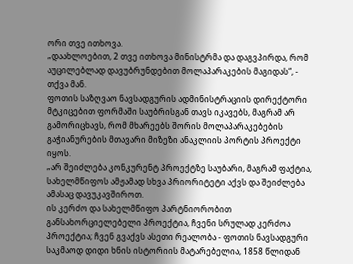ორი თვე ითხოვა.
„დაახლოებით, 2 თვე ითხოვა მინისტრმა და დაგვპირდა, რომ აუცილებლად დავუბრუნდებით მოლაპარაკების მაგიდას“, - თქვა მან.
ფოთის საზღვაო ნავსადგურის ადმინისტრაციის დირექტორი მტკიცებით ფორმაში საუბრისგან თავს იკავებს, მაგრამ არ გამორიცხავს, რომ მხარეებს შორის მოლაპარაკებების გაჭიანურების მთავარი მიზეზი ანაკლიის პორტის პროექტი იყოს.
„არ შეიძლება კონკურენტ პროექტზე საუბარი, მაგრამ ფაქტია, სახელმწიფოს ამჟამად სხვა პრიორიტეტი აქვს და შეიძლება ამასაც დავუკავშიროთ.
ის კერძო და სახელმწიფო პარტნიორობით განსახორციელებელი პროექტია, ჩვენი სრულად კერძოა პროექტია; ჩვენ გვაქვს ასეთი რეალობა - ფოთის ნავსადგური საკმაოდ დიდი ხნის ისტორიის მატარებელია, 1858 წლიდან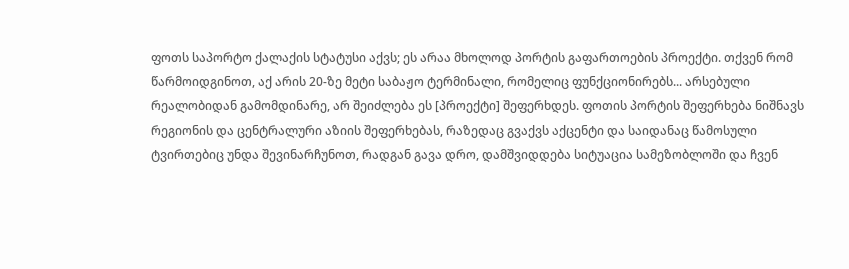ფოთს საპორტო ქალაქის სტატუსი აქვს; ეს არაა მხოლოდ პორტის გაფართოების პროექტი. თქვენ რომ წარმოიდგინოთ, აქ არის 20-ზე მეტი საბაჟო ტერმინალი, რომელიც ფუნქციონირებს... არსებული რეალობიდან გამომდინარე, არ შეიძლება ეს [პროექტი] შეფერხდეს. ფოთის პორტის შეფერხება ნიშნავს რეგიონის და ცენტრალური აზიის შეფერხებას, რაზედაც გვაქვს აქცენტი და საიდანაც წამოსული ტვირთებიც უნდა შევინარჩუნოთ, რადგან გავა დრო, დამშვიდდება სიტუაცია სამეზობლოში და ჩვენ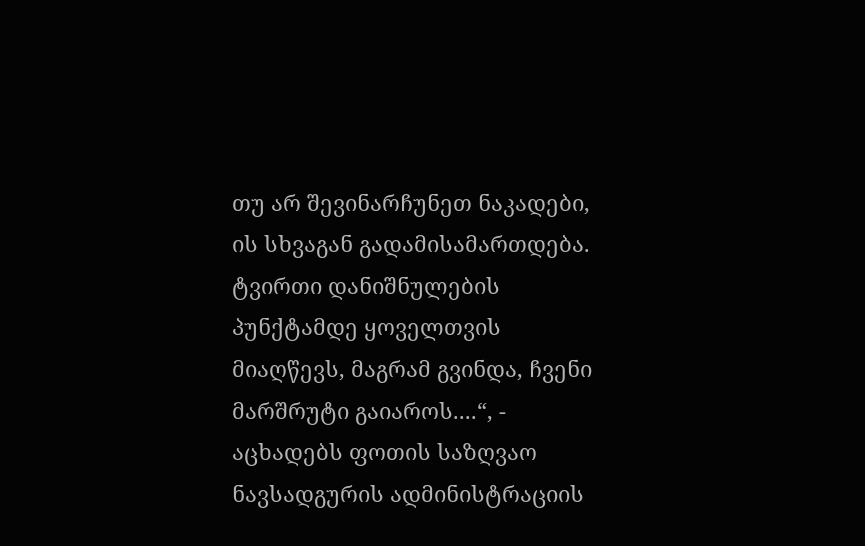თუ არ შევინარჩუნეთ ნაკადები, ის სხვაგან გადამისამართდება. ტვირთი დანიშნულების პუნქტამდე ყოველთვის მიაღწევს, მაგრამ გვინდა, ჩვენი მარშრუტი გაიაროს....“, - აცხადებს ფოთის საზღვაო ნავსადგურის ადმინისტრაციის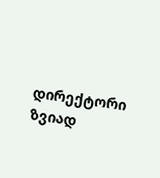დირექტორი ზვიად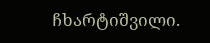ჩხარტიშვილი.